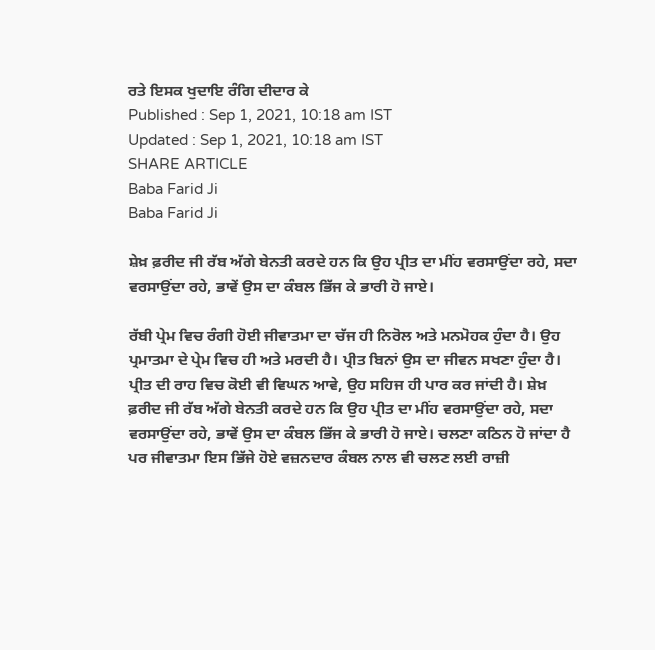ਰਤੇ ਇਸਕ ਖੁਦਾਇ ਰੰਗਿ ਦੀਦਾਰ ਕੇ
Published : Sep 1, 2021, 10:18 am IST
Updated : Sep 1, 2021, 10:18 am IST
SHARE ARTICLE
Baba Farid Ji
Baba Farid Ji

ਸ਼ੇਖ਼ ਫ਼ਰੀਦ ਜੀ ਰੱਬ ਅੱਗੇ ਬੇਨਤੀ ਕਰਦੇ ਹਨ ਕਿ ਉਹ ਪ੍ਰੀਤ ਦਾ ਮੀਂਹ ਵਰਸਾਉਂਦਾ ਰਹੇ, ਸਦਾ ਵਰਸਾਉਂਦਾ ਰਹੇ, ਭਾਵੇਂ ਉਸ ਦਾ ਕੰਬਲ ਭਿੱਜ ਕੇ ਭਾਰੀ ਹੋ ਜਾਏ।

ਰੱਬੀ ਪ੍ਰੇਮ ਵਿਚ ਰੰਗੀ ਹੋਈ ਜੀਵਾਤਮਾ ਦਾ ਚੱਜ ਹੀ ਨਿਰੋਲ ਅਤੇ ਮਨਮੋਹਕ ਹੁੰਦਾ ਹੈ। ਉਹ ਪ੍ਰਮਾਤਮਾ ਦੇ ਪ੍ਰੇਮ ਵਿਚ ਹੀ ਅਤੇ ਮਰਦੀ ਹੈ। ਪ੍ਰੀਤ ਬਿਨਾਂ ਉਸ ਦਾ ਜੀਵਨ ਸਖਣਾ ਹੁੰਦਾ ਹੈ। ਪ੍ਰੀਤ ਦੀ ਰਾਹ ਵਿਚ ਕੋਈ ਵੀ ਵਿਘਨ ਆਵੇ, ਉਹ ਸਹਿਜ ਹੀ ਪਾਰ ਕਰ ਜਾਂਦੀ ਹੈ। ਸ਼ੇਖ਼ ਫ਼ਰੀਦ ਜੀ ਰੱਬ ਅੱਗੇ ਬੇਨਤੀ ਕਰਦੇ ਹਨ ਕਿ ਉਹ ਪ੍ਰੀਤ ਦਾ ਮੀਂਹ ਵਰਸਾਉਂਦਾ ਰਹੇ, ਸਦਾ ਵਰਸਾਉਂਦਾ ਰਹੇ, ਭਾਵੇਂ ਉਸ ਦਾ ਕੰਬਲ ਭਿੱਜ ਕੇ ਭਾਰੀ ਹੋ ਜਾਏ। ਚਲਣਾ ਕਠਿਨ ਹੋ ਜਾਂਦਾ ਹੈ ਪਰ ਜੀਵਾਤਮਾ ਇਸ ਭਿੱਜੇ ਹੋਏ ਵਜ਼ਨਦਾਰ ਕੰਬਲ ਨਾਲ ਵੀ ਚਲਣ ਲਈ ਰਾਜ਼ੀ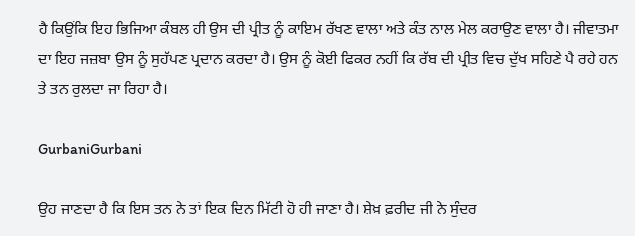ਹੈ ਕਿਉਂਕਿ ਇਹ ਭਿਜਿਆ ਕੰਬਲ ਹੀ ਉਸ ਦੀ ਪ੍ਰੀਤ ਨੂੰ ਕਾਇਮ ਰੱਖਣ ਵਾਲਾ ਅਤੇ ਕੰਤ ਨਾਲ ਮੇਲ ਕਰਾਉਣ ਵਾਲਾ ਹੈ। ਜੀਵਾਤਮਾ ਦਾ ਇਹ ਜਜ਼ਬਾ ਉਸ ਨੂੰ ਸੁਹੱਪਣ ਪ੍ਰਦਾਨ ਕਰਦਾ ਹੈ। ਉਸ ਨੂੰ ਕੋਈ ਫਿਕਰ ਨਹੀਂ ਕਿ ਰੱਬ ਦੀ ਪ੍ਰੀਤ ਵਿਚ ਦੁੱਖ ਸਹਿਣੇ ਪੈ ਰਹੇ ਹਨ ਤੇ ਤਨ ਰੁਲਦਾ ਜਾ ਰਿਹਾ ਹੈ।

GurbaniGurbani

ਉਹ ਜਾਣਦਾ ਹੈ ਕਿ ਇਸ ਤਨ ਨੇ ਤਾਂ ਇਕ ਦਿਨ ਮਿੱਟੀ ਹੋ ਹੀ ਜਾਣਾ ਹੈ। ਸ਼ੇਖ਼ ਫ਼ਰੀਦ ਜੀ ਨੇ ਸੁੰਦਰ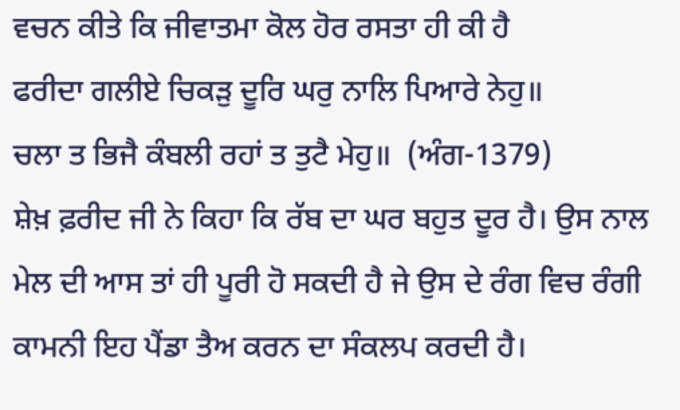ਵਚਨ ਕੀਤੇ ਕਿ ਜੀਵਾਤਮਾ ਕੋਲ ਹੋਰ ਰਸਤਾ ਹੀ ਕੀ ਹੈ
ਫਰੀਦਾ ਗਲੀਏ ਚਿਕੜੁ ਦੂਰਿ ਘਰੁ ਨਾਲਿ ਪਿਆਰੇ ਨੇਹੁ॥
ਚਲਾ ਤ ਭਿਜੈ ਕੰਬਲੀ ਰਹਾਂ ਤ ਤੁਟੈ ਮੇਹੁ॥  (ਅੰਗ-1379)
ਸ਼ੇਖ਼ ਫ਼ਰੀਦ ਜੀ ਨੇ ਕਿਹਾ ਕਿ ਰੱਬ ਦਾ ਘਰ ਬਹੁਤ ਦੂਰ ਹੈ। ਉਸ ਨਾਲ ਮੇਲ ਦੀ ਆਸ ਤਾਂ ਹੀ ਪੂਰੀ ਹੋ ਸਕਦੀ ਹੈ ਜੇ ਉਸ ਦੇ ਰੰਗ ਵਿਚ ਰੰਗੀ ਕਾਮਨੀ ਇਹ ਪੈਂਡਾ ਤੈਅ ਕਰਨ ਦਾ ਸੰਕਲਪ ਕਰਦੀ ਹੈ।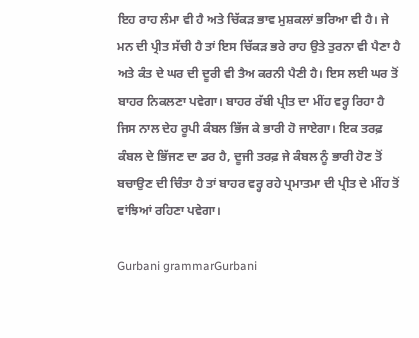ਇਹ ਰਾਹ ਲੰਮਾ ਵੀ ਹੈ ਅਤੇ ਚਿੱਕੜ ਭਾਵ ਮੁਸ਼ਕਲਾਂ ਭਰਿਆ ਵੀ ਹੈ। ਜੇ ਮਨ ਦੀ ਪ੍ਰੀਤ ਸੱਚੀ ਹੈ ਤਾਂ ਇਸ ਚਿੱਕੜ ਭਰੇ ਰਾਹ ਉਤੇ ਤੁਰਨਾ ਵੀ ਪੈਣਾ ਹੈ ਅਤੇ ਕੰਤ ਦੇ ਘਰ ਦੀ ਦੂਰੀ ਵੀ ਤੈਅ ਕਰਨੀ ਪੈਣੀ ਹੈ। ਇਸ ਲਈ ਘਰ ਤੋਂ ਬਾਹਰ ਨਿਕਲਣਾ ਪਵੇਗਾ। ਬਾਹਰ ਰੱਬੀ ਪ੍ਰੀਤ ਦਾ ਮੀਂਹ ਵਰ੍ਹ ਰਿਹਾ ਹੈ ਜਿਸ ਨਾਲ ਦੇਹ ਰੂਪੀ ਕੰਬਲ ਭਿੱਜ ਕੇ ਭਾਰੀ ਹੋ ਜਾਏਗਾ। ਇਕ ਤਰਫ਼ ਕੰਬਲ ਦੇ ਭਿੱਜਣ ਦਾ ਡਰ ਹੈ, ਦੂਜੀ ਤਰਫ਼ ਜੇ ਕੰਬਲ ਨੂੰ ਭਾਰੀ ਹੋਣ ਤੋਂ ਬਚਾਉਣ ਦੀ ਚਿੰਤਾ ਹੈ ਤਾਂ ਬਾਹਰ ਵਰ੍ਹ ਰਹੇ ਪ੍ਰਮਾਤਮਾ ਦੀ ਪ੍ਰੀਤ ਦੇ ਮੀਂਹ ਤੋਂ ਵਾਂਝਿਆਂ ਰਹਿਣਾ ਪਵੇਗਾ।

Gurbani grammarGurbani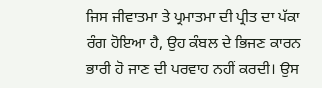ਜਿਸ ਜੀਵਾਤਮਾ ਤੇ ਪ੍ਰਮਾਤਮਾ ਦੀ ਪ੍ਰੀਤ ਦਾ ਪੱਕਾ ਰੰਗ ਹੋਇਆ ਹੈ, ਉਹ ਕੰਬਲ ਦੇ ਭਿਜਣ ਕਾਰਨ ਭਾਰੀ ਹੋ ਜਾਣ ਦੀ ਪਰਵਾਹ ਨਹੀਂ ਕਰਦੀ। ਉਸ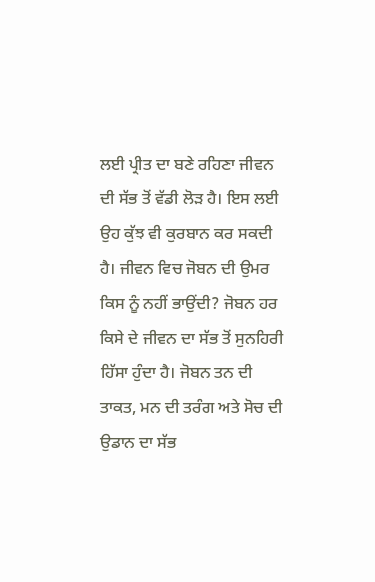ਲਈ ਪ੍ਰੀਤ ਦਾ ਬਣੇ ਰਹਿਣਾ ਜੀਵਨ ਦੀ ਸੱਭ ਤੋਂ ਵੱਡੀ ਲੋੜ ਹੈ। ਇਸ ਲਈ ਉਹ ਕੁੱਝ ਵੀ ਕੁਰਬਾਨ ਕਰ ਸਕਦੀ ਹੈ। ਜੀਵਨ ਵਿਚ ਜੋਬਨ ਦੀ ਉਮਰ ਕਿਸ ਨੂੰ ਨਹੀਂ ਭਾਉਂਦੀ? ਜੋਬਨ ਹਰ ਕਿਸੇ ਦੇ ਜੀਵਨ ਦਾ ਸੱਭ ਤੋਂ ਸੁਨਹਿਰੀ ਹਿੱਸਾ ਹੁੰਦਾ ਹੈ। ਜੋਬਨ ਤਨ ਦੀ ਤਾਕਤ, ਮਨ ਦੀ ਤਰੰਗ ਅਤੇ ਸੋਚ ਦੀ ਉਡਾਨ ਦਾ ਸੱਭ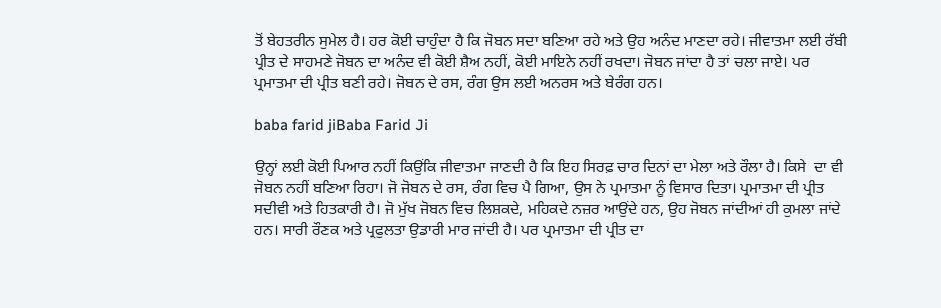ਤੋਂ ਬੇਹਤਰੀਨ ਸੁਮੇਲ ਹੈ। ਹਰ ਕੋਈ ਚਾਹੁੰਦਾ ਹੈ ਕਿ ਜੋਬਨ ਸਦਾ ਬਣਿਆ ਰਹੇ ਅਤੇ ਉਹ ਅਨੰਦ ਮਾਣਦਾ ਰਹੇ। ਜੀਵਾਤਮਾ ਲਈ ਰੱਬੀ ਪ੍ਰੀਤ ਦੇ ਸਾਹਮਣੇ ਜੋਬਨ ਦਾ ਅਨੰਦ ਵੀ ਕੋਈ ਸ਼ੈਅ ਨਹੀਂ, ਕੋਈ ਮਾਇਨੇ ਨਹੀਂ ਰਖਦਾ। ਜੋਬਨ ਜਾਂਦਾ ਹੈ ਤਾਂ ਚਲਾ ਜਾਏ। ਪਰ ਪ੍ਰਮਾਤਮਾ ਦੀ ਪ੍ਰੀਤ ਬਣੀ ਰਹੇ। ਜੋਬਨ ਦੇ ਰਸ, ਰੰਗ ਉਸ ਲਈ ਅਨਰਸ ਅਤੇ ਬੇਰੰਗ ਹਨ।

baba farid jiBaba Farid Ji

ਉਨ੍ਹਾਂ ਲਈ ਕੋਈ ਪਿਆਰ ਨਹੀਂ ਕਿਉਂਕਿ ਜੀਵਾਤਮਾ ਜਾਣਦੀ ਹੈ ਕਿ ਇਹ ਸਿਰਫ਼ ਚਾਰ ਦਿਨਾਂ ਦਾ ਮੇਲਾ ਅਤੇ ਰੌਲਾ ਹੈ। ਕਿਸੇ  ਦਾ ਵੀ ਜੋਬਨ ਨਹੀਂ ਬਣਿਆ ਰਿਹਾ। ਜੋ ਜੋਬਨ ਦੇ ਰਸ, ਰੰਗ ਵਿਚ ਪੈ ਗਿਆ, ਉਸ ਨੇ ਪ੍ਰਮਾਤਮਾ ਨੂੰ ਵਿਸਾਰ ਦਿਤਾ। ਪ੍ਰਮਾਤਮਾ ਦੀ ਪ੍ਰੀਤ ਸਦੀਵੀ ਅਤੇ ਹਿਤਕਾਰੀ ਹੈ। ਜੋ ਮੁੱਖ ਜੋਬਨ ਵਿਚ ਲਿਸ਼ਕਦੇ, ਮਹਿਕਦੇ ਨਜ਼ਰ ਆਉਂਦੇ ਹਨ, ਉਹ ਜੋਬਨ ਜਾਂਦੀਆਂ ਹੀ ਕੁਮਲਾ ਜਾਂਦੇ ਹਨ। ਸਾਰੀ ਰੌਣਕ ਅਤੇ ਪ੍ਰਫੁਲਤਾ ਉਡਾਰੀ ਮਾਰ ਜਾਂਦੀ ਹੈ। ਪਰ ਪ੍ਰਮਾਤਮਾ ਦੀ ਪ੍ਰੀਤ ਦਾ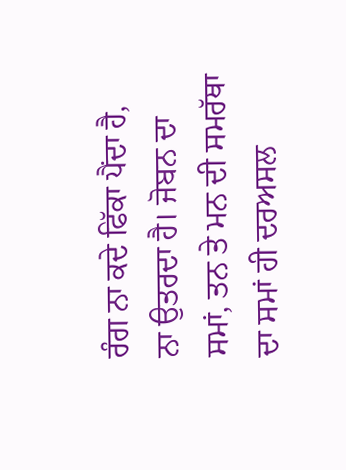ਰੰਗ ਨਾ ਕਦੇ ਫਿੱਕਾ ਪੈਂਦਾ ਹੈ, ਨਾ ਉਤਰਦਾ ਹੈ। ਜੋਬਨ ਦਾ ਸਮਾਂ, ਤਨ ਤੇ ਮਨ ਦੀ ਸਮਰੱਥਾ ਦਾ ਸਮਾਂ ਹੀ ਦਰਅਸਲ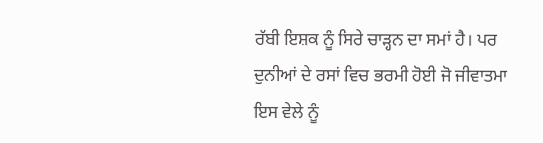ਰੱਬੀ ਇਸ਼ਕ ਨੂੰ ਸਿਰੇ ਚਾੜ੍ਹਨ ਦਾ ਸਮਾਂ ਹੈ। ਪਰ ਦੁਨੀਆਂ ਦੇ ਰਸਾਂ ਵਿਚ ਭਰਮੀ ਹੋਈ ਜੋ ਜੀਵਾਤਮਾ ਇਸ ਵੇਲੇ ਨੂੰ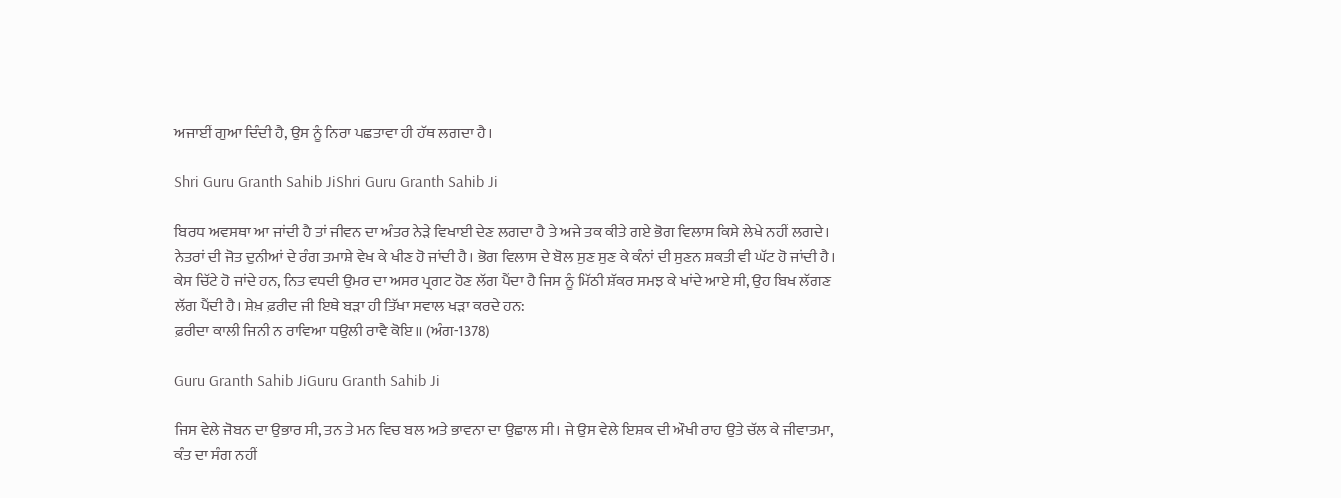ਅਜਾਈਂ ਗੁਆ ਦਿੰਦੀ ਹੈ, ਉਸ ਨੂੰ ਨਿਰਾ ਪਛਤਾਵਾ ਹੀ ਹੱਥ ਲਗਦਾ ਹੈ।

Shri Guru Granth Sahib JiShri Guru Granth Sahib Ji

ਬਿਰਧ ਅਵਸਥਾ ਆ ਜਾਂਦੀ ਹੈ ਤਾਂ ਜੀਵਨ ਦਾ ਅੰਤਰ ਨੇੜੇ ਵਿਖਾਈ ਦੇਣ ਲਗਦਾ ਹੈ ਤੇ ਅਜੇ ਤਕ ਕੀਤੇ ਗਏ ਭੋਗ ਵਿਲਾਸ ਕਿਸੇ ਲੇਖੇ ਨਹੀਂ ਲਗਦੇ। ਨੇਤਰਾਂ ਦੀ ਜੋਤ ਦੁਨੀਆਂ ਦੇ ਰੰਗ ਤਮਾਸ਼ੇ ਵੇਖ ਕੇ ਖੀਣ ਹੋ ਜਾਂਦੀ ਹੈ। ਭੋਗ ਵਿਲਾਸ ਦੇ ਬੋਲ ਸੁਣ ਸੁਣ ਕੇ ਕੰਨਾਂ ਦੀ ਸੁਣਨ ਸ਼ਕਤੀ ਵੀ ਘੱਟ ਹੋ ਜਾਂਦੀ ਹੈ। ਕੇਸ ਚਿੱਟੇ ਹੋ ਜਾਂਦੇ ਹਨ, ਨਿਤ ਵਧਦੀ ਉਮਰ ਦਾ ਅਸਰ ਪ੍ਰਗਟ ਹੋਣ ਲੱਗ ਪੈਂਦਾ ਹੈ ਜਿਸ ਨੂੰ ਮਿੱਠੀ ਸ਼ੱਕਰ ਸਮਝ ਕੇ ਖਾਂਦੇ ਆਏ ਸੀ, ਉਹ ਬਿਖ ਲੱਗਣ ਲੱਗ ਪੈਂਦੀ ਹੈ। ਸ਼ੇਖ਼ ਫ਼ਰੀਦ ਜੀ ਇਥੇ ਬੜਾ ਹੀ ਤਿੱਖਾ ਸਵਾਲ ਖੜਾ ਕਰਦੇ ਹਨ:
ਫ਼ਰੀਦਾ ਕਾਲੀ ਜਿਨੀ ਨ ਰਾਵਿਆ ਧਉਲੀ ਰਾਵੈ ਕੋਇ॥ (ਅੰਗ-1378)

Guru Granth Sahib JiGuru Granth Sahib Ji

ਜਿਸ ਵੇਲੇ ਜੋਬਨ ਦਾ ਉਭਾਰ ਸੀ, ਤਨ ਤੇ ਮਨ ਵਿਚ ਬਲ ਅਤੇ ਭਾਵਨਾ ਦਾ ਉਛਾਲ ਸੀ। ਜੇ ਉਸ ਵੇਲੇ ਇਸ਼ਕ ਦੀ ਔਖੀ ਰਾਹ ਉਤੇ ਚੱਲ ਕੇ ਜੀਵਾਤਮਾ, ਕੰਤ ਦਾ ਸੰਗ ਨਹੀਂ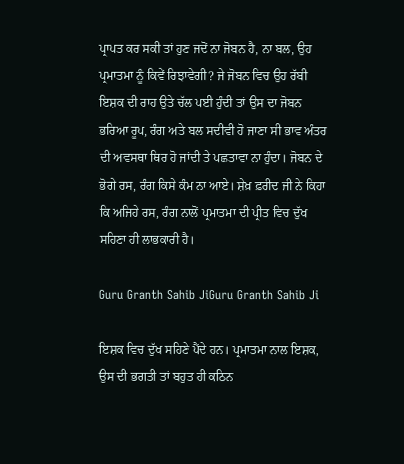ਪ੍ਰਾਪਤ ਕਰ ਸਕੀ ਤਾਂ ਹੁਣ ਜਦੋਂ ਨਾ ਜੋਬਨ ਹੈ, ਨਾ ਬਲ, ਉਹ ਪ੍ਰਮਾਤਮਾ ਨੂੰ ਕਿਵੇਂ ਰਿਝਾਵੇਗੀ? ਜੇ ਜੋਬਨ ਵਿਚ ਉਹ ਰੱਬੀ ਇਸ਼ਕ ਦੀ ਰਾਹ ਉਤੇ ਚੱਲ ਪਈ ਹੁੰਦੀ ਤਾਂ ਉਸ ਦਾ ਜੋਬਨ ਭਰਿਆ ਰੂਪ, ਰੰਗ ਅਤੇ ਬਲ ਸਦੀਵੀ ਹੋ ਜਾਣਾ ਸੀ ਭਾਵ ਅੰਤਰ ਦੀ ਅਵਸਥਾ ਥਿਰ ਹੋ ਜਾਂਦੀ ਤੇ ਪਛਤਾਵਾ ਨਾ ਹੁੰਦਾ। ਜੋਬਨ ਦੇ ਭੋਗੇ ਰਸ, ਰੰਗ ਕਿਸੇ ਕੰਮ ਨਾ ਆਏ। ਸ਼ੇਖ਼ ਫ਼ਰੀਦ ਜੀ ਨੇ ਕਿਹਾ ਕਿ ਅਜਿਹੇ ਰਸ, ਰੰਗ ਨਾਲੋਂ ਪ੍ਰਮਾਤਮਾ ਦੀ ਪ੍ਰੀਤ ਵਿਚ ਦੁੱਖ ਸਹਿਣਾ ਹੀ ਲਾਭਕਾਰੀ ਹੈ।

Guru Granth Sahib JiGuru Granth Sahib Ji

ਇਸ਼ਕ ਵਿਚ ਦੁੱਖ ਸਹਿਣੇ ਪੈਂਦੇ ਹਨ। ਪ੍ਰਮਾਤਮਾ ਨਾਲ ਇਸ਼ਕ, ਉਸ ਦੀ ਭਗਤੀ ਤਾਂ ਬਹੁਤ ਹੀ ਕਠਿਨ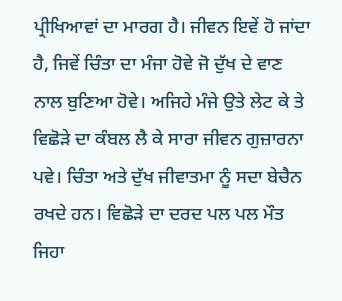ਪ੍ਰੀਖਿਆਵਾਂ ਦਾ ਮਾਰਗ ਹੈ। ਜੀਵਨ ਇਵੇਂ ਹੋ ਜਾਂਦਾ ਹੈ, ਜਿਵੇਂ ਚਿੰਤਾ ਦਾ ਮੰਜਾ ਹੋਵੇ ਜੋ ਦੁੱਖ ਦੇ ਵਾਣ ਨਾਲ ਬੁਣਿਆ ਹੋਵੇ। ਅਜਿਹੇ ਮੰਜੇ ਉਤੇ ਲੇਟ ਕੇ ਤੇ ਵਿਛੋੜੇ ਦਾ ਕੰਬਲ ਲੈ ਕੇ ਸਾਰਾ ਜੀਵਨ ਗੁਜ਼ਾਰਨਾ ਪਵੇ। ਚਿੰਤਾ ਅਤੇ ਦੁੱਖ ਜੀਵਾਤਮਾ ਨੂੰ ਸਦਾ ਬੇਚੈਨ ਰਖਦੇ ਹਨ। ਵਿਛੋੜੇ ਦਾ ਦਰਦ ਪਲ ਪਲ ਮੌਤ ਜਿਹਾ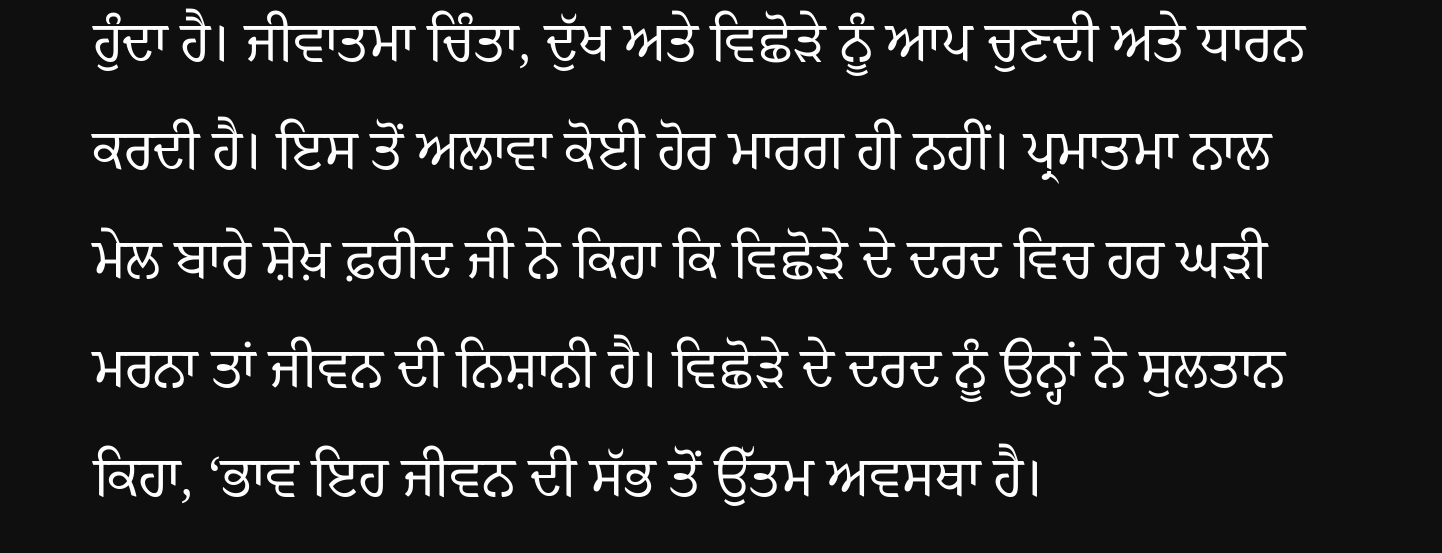ਹੁੰਦਾ ਹੈ। ਜੀਵਾਤਮਾ ਚਿੰਤਾ, ਦੁੱਖ ਅਤੇ ਵਿਛੋੜੇ ਨੂੰ ਆਪ ਚੁਣਦੀ ਅਤੇ ਧਾਰਨ ਕਰਦੀ ਹੈ। ਇਸ ਤੋਂ ਅਲਾਵਾ ਕੋਈ ਹੋਰ ਮਾਰਗ ਹੀ ਨਹੀਂ। ਪ੍ਰਮਾਤਮਾ ਨਾਲ ਮੇਲ ਬਾਰੇ ਸ਼ੇਖ਼ ਫ਼ਰੀਦ ਜੀ ਨੇ ਕਿਹਾ ਕਿ ਵਿਛੋੜੇ ਦੇ ਦਰਦ ਵਿਚ ਹਰ ਘੜੀ ਮਰਨਾ ਤਾਂ ਜੀਵਨ ਦੀ ਨਿਸ਼ਾਨੀ ਹੈ। ਵਿਛੋੜੇ ਦੇ ਦਰਦ ਨੂੰ ਉਨ੍ਹਾਂ ਨੇ ਸੁਲਤਾਨ ਕਿਹਾ, ‘ਭਾਵ ਇਹ ਜੀਵਨ ਦੀ ਸੱਭ ਤੋਂ ਉੱਤਮ ਅਵਸਥਾ ਹੈ।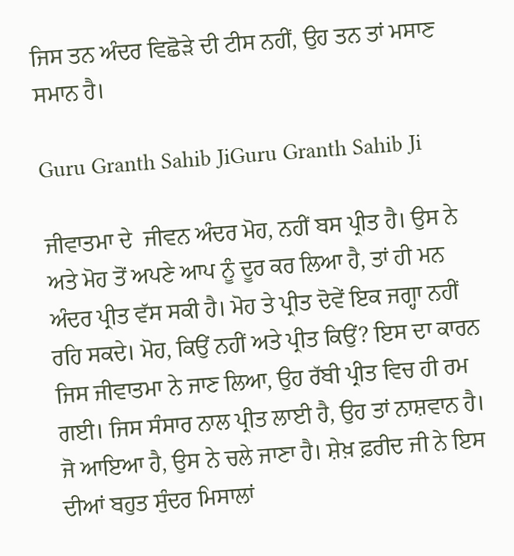ਜਿਸ ਤਨ ਅੰਦਰ ਵਿਛੋੜੇ ਦੀ ਟੀਸ ਨਹੀਂ, ਉਹ ਤਨ ਤਾਂ ਮਸਾਣ ਸਮਾਨ ਹੈ।

Guru Granth Sahib JiGuru Granth Sahib Ji

ਜੀਵਾਤਮਾ ਦੇ  ਜੀਵਨ ਅੰਦਰ ਮੋਹ, ਨਹੀਂ ਬਸ ਪ੍ਰੀਤ ਹੈ। ਉਸ ਨੇ ਅਤੇ ਮੋਹ ਤੋਂ ਅਪਣੇ ਆਪ ਨੂੰ ਦੂਰ ਕਰ ਲਿਆ ਹੈ, ਤਾਂ ਹੀ ਮਨ ਅੰਦਰ ਪ੍ਰੀਤ ਵੱਸ ਸਕੀ ਹੈ। ਮੋਹ ਤੇ ਪ੍ਰੀਤ ਦੋਵੇਂ ਇਕ ਜਗ੍ਹਾ ਨਹੀਂ ਰਹਿ ਸਕਦੇ। ਮੋਹ, ਕਿਉਂ ਨਹੀਂ ਅਤੇ ਪ੍ਰੀਤ ਕਿਉਂ? ਇਸ ਦਾ ਕਾਰਨ ਜਿਸ ਜੀਵਾਤਮਾ ਨੇ ਜਾਣ ਲਿਆ, ਉਹ ਰੱਬੀ ਪ੍ਰੀਤ ਵਿਚ ਹੀ ਰਮ ਗਈ। ਜਿਸ ਸੰਸਾਰ ਨਾਲ ਪ੍ਰੀਤ ਲਾਈ ਹੈ, ਉਹ ਤਾਂ ਨਾਸ਼ਵਾਨ ਹੈ। ਜੋ ਆਇਆ ਹੈ, ਉਸ ਨੇ ਚਲੇ ਜਾਣਾ ਹੈ। ਸ਼ੇਖ਼ ਫ਼ਰੀਦ ਜੀ ਨੇ ਇਸ ਦੀਆਂ ਬਹੁਤ ਸੁੰਦਰ ਮਿਸਾਲਾਂ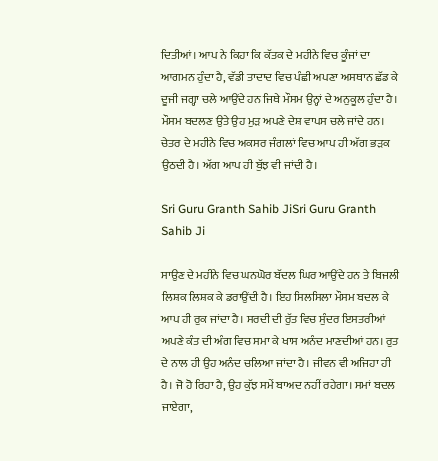ਦਿਤੀਆਂ। ਆਪ ਨੇ ਕਿਹਾ ਕਿ ਕੱਤਕ ਦੇ ਮਹੀਨੇ ਵਿਚ ਕੂੰਜਾਂ ਦਾ ਆਗਮਨ ਹੁੰਦਾ ਹੈ, ਵੱਡੀ ਤਾਦਾਦ ਵਿਚ ਪੰਛੀ ਅਪਣਾ ਅਸਥਾਨ ਛੱਡ ਕੇ ਦੂਜੀ ਜਗ੍ਹਾ ਚਲੇ ਆਉਂਦੇ ਹਨ ਜਿਥੇ ਮੌਸਮ ਉਨ੍ਹਾਂ ਦੇ ਅਨੁਕੂਲ ਹੁੰਦਾ ਹੈ। ਮੌਸਮ ਬਦਲਣ ਉਤੇ ਉਹ ਮੁੜ ਅਪਣੇ ਦੇਸ਼ ਵਾਪਸ ਚਲੇ ਜਾਂਦੇ ਹਨ। ਚੇਤਰ ਦੇ ਮਹੀਨੇ ਵਿਚ ਅਕਸਰ ਜੰਗਲਾਂ ਵਿਚ ਆਪ ਹੀ ਅੱਗ ਭੜਕ ਉਠਦੀ ਹੈ। ਅੱਗ ਆਪ ਹੀ ਬੁੱਝ ਵੀ ਜਾਂਦੀ ਹੈ।

Sri Guru Granth Sahib JiSri Guru Granth Sahib Ji

ਸਾਉਣ ਦੇ ਮਹੀਨੇ ਵਿਚ ਘਨਘੋਰ ਬੱਦਲ ਘਿਰ ਆਉਂਦੇ ਹਨ ਤੇ ਬਿਜਲੀ ਲਿਸ਼ਕ ਲਿਸ਼ਕ ਕੇ ਡਰਾਉਂਦੀ ਹੈ। ਇਹ ਸਿਲਸਿਲਾ ਮੌਸਮ ਬਦਲ ਕੇ ਆਪ ਹੀ ਰੁਕ ਜਾਂਦਾ ਹੈ। ਸਰਦੀ ਦੀ ਰੁੱਤ ਵਿਚ ਸੁੰਦਰ ਇਸਤਰੀਆਂ ਅਪਣੇ ਕੰਤ ਦੀ ਅੰਗ ਵਿਚ ਸਮਾ ਕੇ ਖਾਸ ਅਨੰਦ ਮਾਣਦੀਆਂ ਹਨ। ਰੁਤ ਦੇ ਨਾਲ ਹੀ ਉਹ ਅਨੰਦ ਚਲਿਆ ਜਾਂਦਾ ਹੈ। ਜੀਵਨ ਵੀ ਅਜਿਹਾ ਹੀ ਹੈ। ਜੋ ਹੋ ਰਿਹਾ ਹੈ, ਉਹ ਕੁੱਝ ਸਮੇਂ ਬਾਅਦ ਨਹੀਂ ਰਹੇਗਾ। ਸਮਾਂ ਬਦਲ ਜਾਏਗਾ,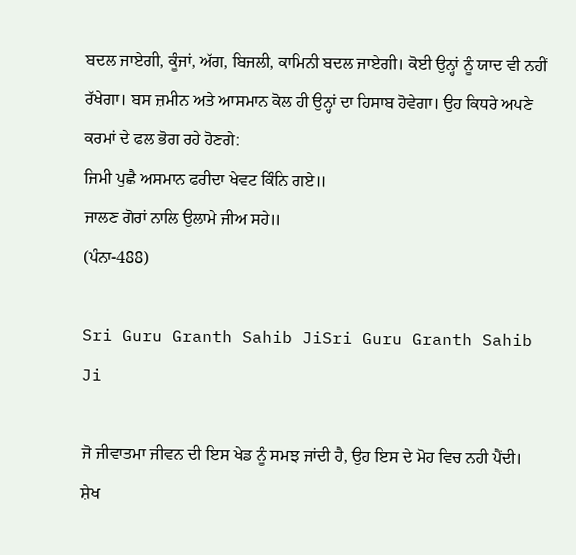ਬਦਲ ਜਾਏਗੀ, ਕੂੰਜਾਂ, ਅੱਗ, ਬਿਜਲੀ, ਕਾਮਿਨੀ ਬਦਲ ਜਾਏਗੀ। ਕੋਈ ਉਨ੍ਹਾਂ ਨੂੰ ਯਾਦ ਵੀ ਨਹੀਂ ਰੱਖੇਗਾ। ਬਸ ਜ਼ਮੀਨ ਅਤੇ ਆਸਮਾਨ ਕੋਲ ਹੀ ਉਨ੍ਹਾਂ ਦਾ ਹਿਸਾਬ ਹੋਵੇਗਾ। ਉਹ ਕਿਧਰੇ ਅਪਣੇ ਕਰਮਾਂ ਦੇ ਫਲ ਭੋਗ ਰਹੇ ਹੋਣਗੇ:
ਜਿਮੀ ਪੁਛੈ ਅਸਮਾਨ ਫਰੀਦਾ ਖੇਵਟ ਕਿੰਨਿ ਗਏ॥
ਜਾਲਣ ਗੋਰਾਂ ਨਾਲਿ ਉਲਾਮੇ ਜੀਅ ਸਹੇ॥
(ਪੰਨਾ-488)

Sri Guru Granth Sahib JiSri Guru Granth Sahib Ji

ਜੋ ਜੀਵਾਤਮਾ ਜੀਵਨ ਦੀ ਇਸ ਖੇਡ ਨੂੰ ਸਮਝ ਜਾਂਦੀ ਹੈ, ਉਹ ਇਸ ਦੇ ਮੋਹ ਵਿਚ ਨਹੀ ਪੈਂਦੀ। ਸ਼ੇਖ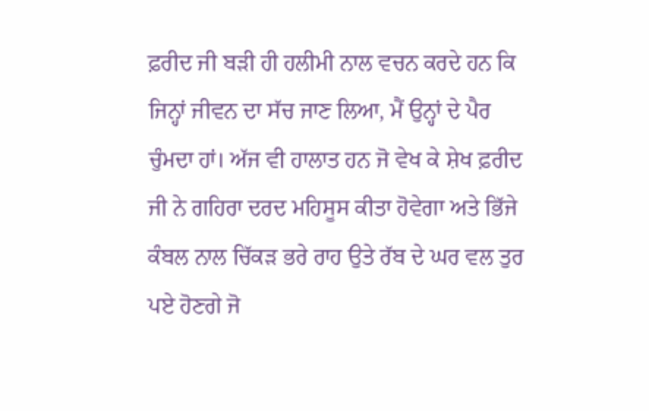ਫ਼ਰੀਦ ਜੀ ਬੜੀ ਹੀ ਹਲੀਮੀ ਨਾਲ ਵਚਨ ਕਰਦੇ ਹਨ ਕਿ ਜਿਨ੍ਹਾਂ ਜੀਵਨ ਦਾ ਸੱਚ ਜਾਣ ਲਿਆ, ਮੈਂ ਉਨ੍ਹਾਂ ਦੇ ਪੈਰ ਚੁੰਮਦਾ ਹਾਂ। ਅੱਜ ਵੀ ਹਾਲਾਤ ਹਨ ਜੋ ਵੇਖ ਕੇ ਸ਼ੇਖ ਫ਼ਰੀਦ ਜੀ ਨੇ ਗਹਿਰਾ ਦਰਦ ਮਹਿਸੂਸ ਕੀਤਾ ਹੋਵੇਗਾ ਅਤੇ ਭਿੱਜੇ ਕੰਬਲ ਨਾਲ ਚਿੱਕੜ ਭਰੇ ਰਾਹ ਉਤੇ ਰੱਬ ਦੇ ਘਰ ਵਲ ਤੁਰ ਪਏ ਹੋਣਗੇ ਜੋ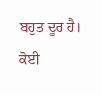ਬਹੁਤ ਦੂਰ ਹੈ। ਕੋਈ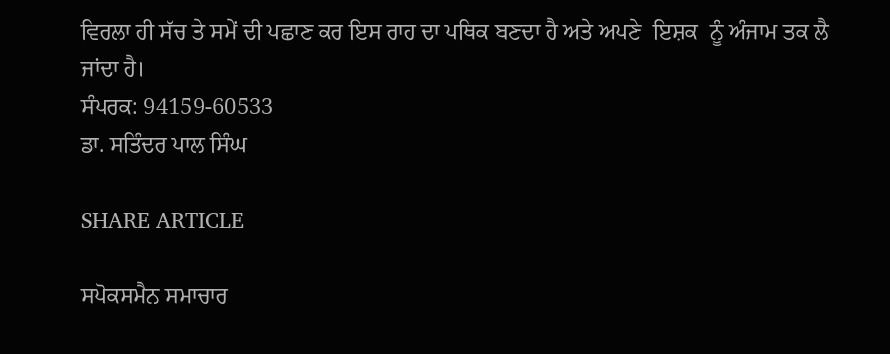ਵਿਰਲਾ ਹੀ ਸੱਚ ਤੇ ਸਮੇਂ ਦੀ ਪਛਾਣ ਕਰ ਇਸ ਰਾਹ ਦਾ ਪਥਿਕ ਬਣਦਾ ਹੈ ਅਤੇ ਅਪਣੇ  ਇਸ਼ਕ  ਨੂੰ ਅੰਜਾਮ ਤਕ ਲੈ ਜਾਂਦਾ ਹੈ।
ਸੰਪਰਕ: 94159-60533
ਡਾ. ਸਤਿੰਦਰ ਪਾਲ ਸਿੰਘ

SHARE ARTICLE

ਸਪੋਕਸਮੈਨ ਸਮਾਚਾਰ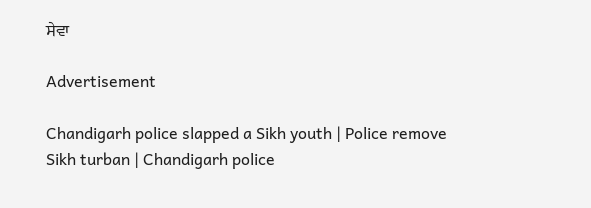ਸੇਵਾ

Advertisement

Chandigarh police slapped a Sikh youth | Police remove Sikh turban | Chandigarh police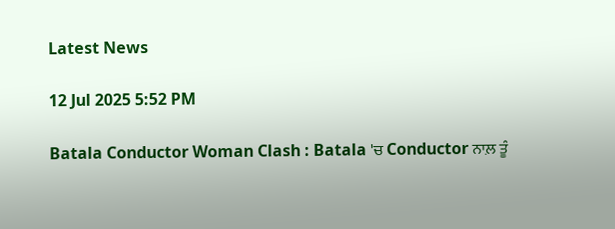Latest News

12 Jul 2025 5:52 PM

Batala Conductor Woman Clash : Batala 'ਚ Conductor ਨਾਲ਼ ਤੂੰ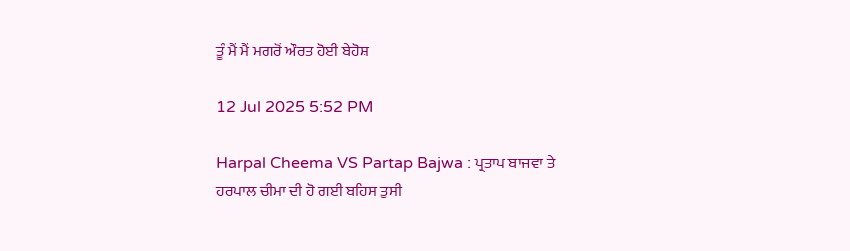ਤੂੰ ਮੈਂ ਮੈਂ ਮਗਰੋਂ ਔਰਤ ਹੋਈ ਬੇਹੋਸ਼

12 Jul 2025 5:52 PM

Harpal Cheema VS Partap Bajwa : ਪ੍ਰਤਾਪ ਬਾਜਵਾ ਤੇ ਹਰਪਾਲ ਚੀਮਾ ਦੀ ਹੋ ਗਈ ਬਹਿਸ ਤੁਸੀ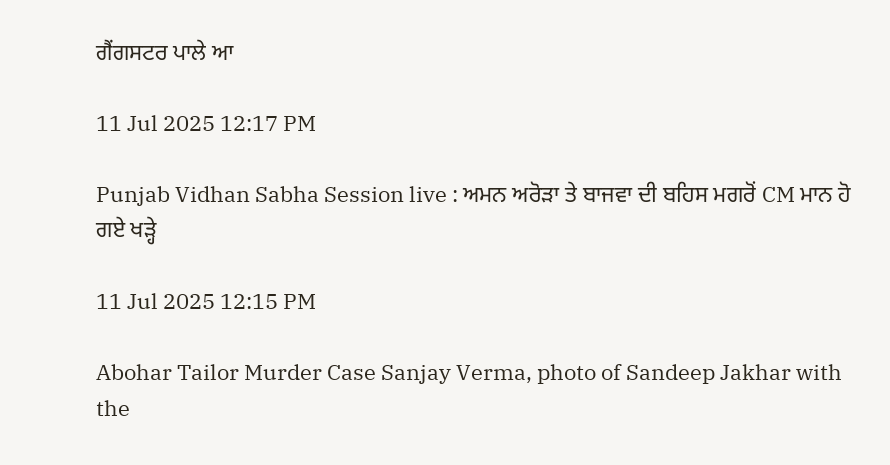ਗੈਂਗਸਟਰ ਪਾਲੇ ਆ

11 Jul 2025 12:17 PM

Punjab Vidhan Sabha Session live : ਅਮਨ ਅਰੋੜਾ ਤੇ ਬਾਜਵਾ ਦੀ ਬਹਿਸ ਮਗਰੋਂ CM ਮਾਨ ਹੋ ਗਏ ਖੜ੍ਹੇ

11 Jul 2025 12:15 PM

Abohar Tailor Murder Case Sanjay Verma, photo of Sandeep Jakhar with the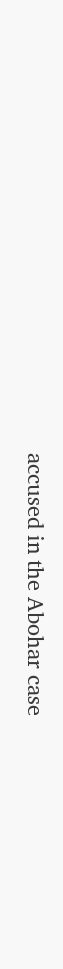accused in the Abohar case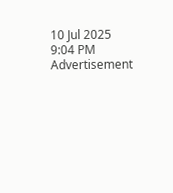10 Jul 2025 9:04 PM
Advertisement